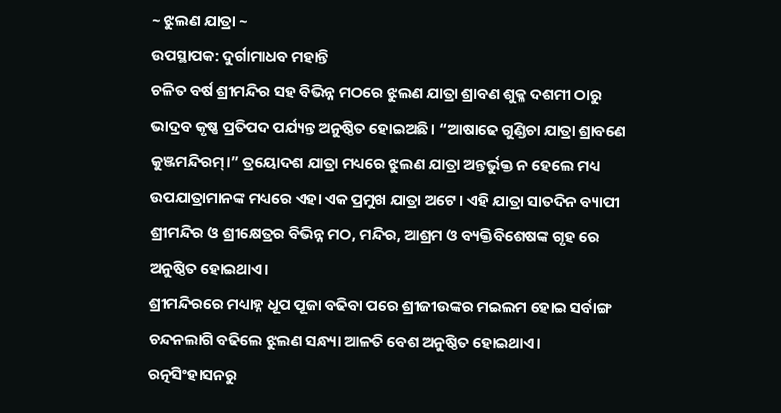~ ଝୁଲଣ ଯାତ୍ରା ~
ଉପସ୍ଥାପକ: ଦୁର୍ଗାମାଧବ ମହାନ୍ତି
ଚଳିତ ବର୍ଷ ଶ୍ରୀମନ୍ଦିର ସହ ବିଭିନ୍ନ ମଠରେ ଝୁଲଣ ଯାତ୍ରା ଶ୍ରାବଣ ଶୁକ୍ଳ ଦଶମୀ ଠାରୁ ଭାଦ୍ରବ କୃଷ୍ଣ ପ୍ରତିପଦ ପର୍ଯ୍ୟନ୍ତ ଅନୁଷ୍ଠିତ ହୋଇଅଛି। “ଆଷାଢେ ଗୁଣ୍ଡିଚା ଯାତ୍ରା ଶ୍ରାବଣେ କୁଞ୍ଜମନ୍ଦିରମ୍।” ତ୍ରୟୋଦଶ ଯାତ୍ରା ମଧ୍ୟରେ ଝୁଲଣ ଯାତ୍ରା ଅନ୍ତର୍ଭୁକ୍ତ ନ ହେଲେ ମଧ୍ୟ ଉପଯାତ୍ରାମାନଙ୍କ ମଧ୍ୟରେ ଏହା ଏକ ପ୍ରମୁଖ ଯାତ୍ରା ଅଟେ। ଏହି ଯାତ୍ରା ସାତଦିନ ବ୍ୟାପୀ ଶ୍ରୀମନ୍ଦିର ଓ ଶ୍ରୀକ୍ଷେତ୍ରର ବିଭିନ୍ନ ମଠ, ମନ୍ଦିର, ଆଶ୍ରମ ଓ ବ୍ୟକ୍ତିବିଶେଷଙ୍କ ଗୃହ ରେ ଅନୁଷ୍ଠିତ ହୋଇଥାଏ।
ଶ୍ରୀମନ୍ଦିରରେ ମଧ୍ୟାହ୍ନ ଧୂପ ପୂଜା ବଢିବା ପରେ ଶ୍ରୀଜୀଉଙ୍କର ମଇଲମ ହୋଇ ସର୍ବାଙ୍ଗ ଚନ୍ଦନଲାଗି ବଢିଲେ ଝୁଲଣ ସନ୍ଧ୍ୟା ଆଳତି ବେଶ ଅନୁଷ୍ଠିତ ହୋଇଥାଏ। ରତ୍ନସିଂହାସନରୁ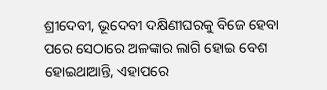ଶ୍ରୀଦେବୀ, ଭୂଦେବୀ ଦକ୍ଷିଣୀଘରକୁ ବିଜେ ହେବା ପରେ ସେଠାରେ ଅଳଙ୍କାର ଲାଗି ହୋଇ ବେଶ ହୋଇଥାଆନ୍ତି, ଏହାପରେ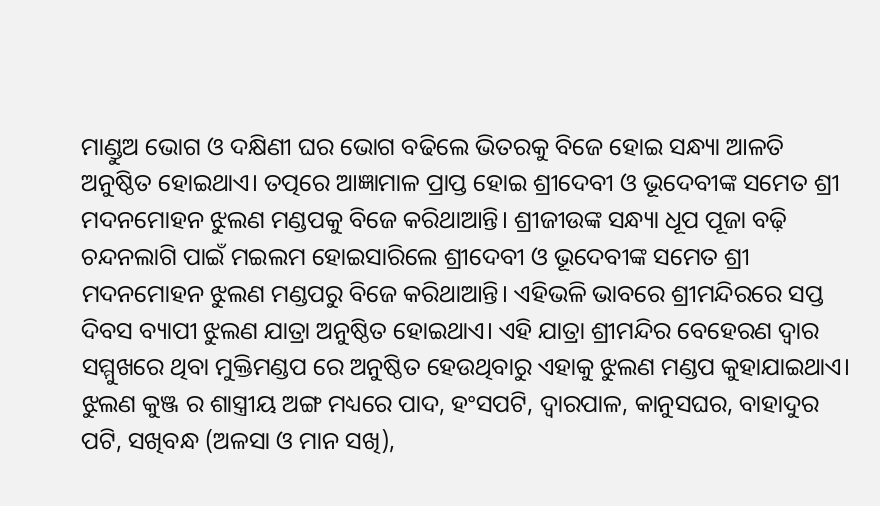ମାଣ୍ଡୁଅ ଭୋଗ ଓ ଦକ୍ଷିଣୀ ଘର ଭୋଗ ବଢିଲେ ଭିତରକୁ ବିଜେ ହୋଇ ସନ୍ଧ୍ୟା ଆଳତି ଅନୁଷ୍ଠିତ ହୋଇଥାଏ। ତତ୍ପରେ ଆଜ୍ଞାମାଳ ପ୍ରାପ୍ତ ହୋଇ ଶ୍ରୀଦେବୀ ଓ ଭୂଦେବୀଙ୍କ ସମେତ ଶ୍ରୀ ମଦନମୋହନ ଝୁଲଣ ମଣ୍ଡପକୁ ବିଜେ କରିଥାଆନ୍ତି। ଶ୍ରୀଜୀଉଙ୍କ ସନ୍ଧ୍ୟା ଧୂପ ପୂଜା ବଢ଼ି ଚନ୍ଦନଲାଗି ପାଇଁ ମଇଲମ ହୋଇସାରିଲେ ଶ୍ରୀଦେବୀ ଓ ଭୂଦେବୀଙ୍କ ସମେତ ଶ୍ରୀ ମଦନମୋହନ ଝୁଲଣ ମଣ୍ଡପରୁ ବିଜେ କରିଥାଆନ୍ତି। ଏହିଭଳି ଭାବରେ ଶ୍ରୀମନ୍ଦିରରେ ସପ୍ତ ଦିବସ ବ୍ୟାପୀ ଝୁଲଣ ଯାତ୍ରା ଅନୁଷ୍ଠିତ ହୋଇଥାଏ। ଏହି ଯାତ୍ରା ଶ୍ରୀମନ୍ଦିର ବେହେରଣ ଦ୍ୱାର ସମ୍ମୁଖରେ ଥିବା ମୁକ୍ତିମଣ୍ଡପ ରେ ଅନୁଷ୍ଠିତ ହେଉଥିବାରୁ ଏହାକୁ ଝୁଲଣ ମଣ୍ଡପ କୁହାଯାଇଥାଏ।
ଝୁଲଣ କୁଞ୍ଜ ର ଶାସ୍ତ୍ରୀୟ ଅଙ୍ଗ ମଧ୍ୟରେ ପାଦ, ହଂସପଟି, ଦ୍ୱାରପାଳ, କାନୁସଘର, ବାହାଦୁର ପଟି, ସଖିବନ୍ଧ (ଅଳସା ଓ ମାନ ସଖି),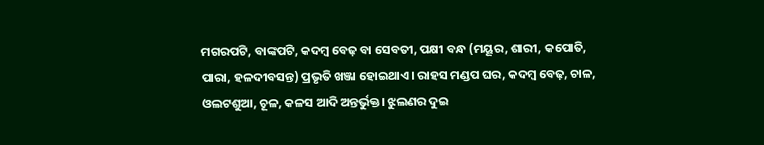ମଗରପଟି, ବାଙ୍କପଟି, କଦମ୍ବ ବେଢ଼ ବା ସେବତୀ, ପକ୍ଷୀ ବନ୍ଧ (ମୟୂର, ଶାରୀ, କପୋତି, ପାରା, ହଳଦୀବସନ୍ତ) ପ୍ରଭୃତି ଖଞ୍ଜା ହୋଇଥାଏ। ରାହସ ମଣ୍ଡପ ଘର, କଦମ୍ବ ବେଢ଼, ଚାଳ, ଓଲଟଶୁଆ, ଚୂଳ, କଳସ ଆଦି ଅନ୍ତର୍ଭୁକ୍ତ। ଝୁଲଣର ଦୁଇ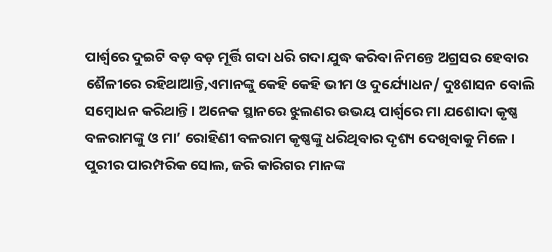ପାର୍ଶ୍ୱରେ ଦୁଇଟି ବଡ଼ ବଡ଼ ମୂର୍ତ୍ତି ଗଦା ଧରି ଗଦା ଯୁଦ୍ଧ କରିବା ନିମନ୍ତେ ଅଗ୍ରସର ହେବାର ଶୈଳୀରେ ରହିଥାଆନ୍ତି,ଏମାନଙ୍କୁ କେହି କେହି ଭୀମ ଓ ଦୁର୍ଯ୍ୟୋଧନ/ ଦୁଃଶାସନ ବୋଲି ସମ୍ବୋଧନ କରିଥାନ୍ତି। ଅନେକ ସ୍ଥାନରେ ଝୁଲଣର ଉଭୟ ପାର୍ଶ୍ୱରେ ମା ଯଶୋଦା କୃଷ୍ଣ ବଳରାମଙ୍କୁ ଓ ମା’ ରୋହିଣୀ ବଳରାମ କୃଷ୍ଣଙ୍କୁ ଧରିଥିବାର ଦୃଶ୍ୟ ଦେଖିବାକୁ ମିଳେ। ପୁରୀର ପାରମ୍ପରିକ ସୋଲ, ଜରି କାରିଗର ମାନଙ୍କ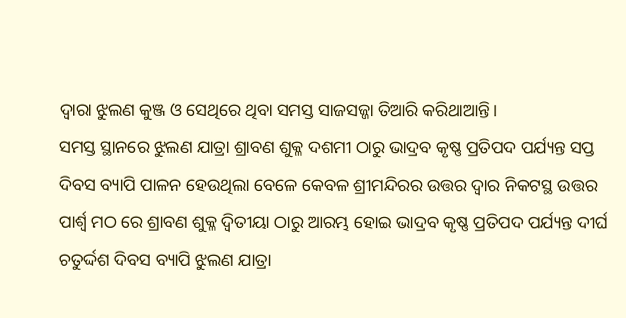ଦ୍ଵାରା ଝୁଲଣ କୁଞ୍ଜ ଓ ସେଥିରେ ଥିବା ସମସ୍ତ ସାଜସଜ୍ଜା ତିଆରି କରିଥାଆନ୍ତି।
ସମସ୍ତ ସ୍ଥାନରେ ଝୁଲଣ ଯାତ୍ରା ଶ୍ରାବଣ ଶୁକ୍ଳ ଦଶମୀ ଠାରୁ ଭାଦ୍ରବ କୃଷ୍ଣ ପ୍ରତିପଦ ପର୍ଯ୍ୟନ୍ତ ସପ୍ତ ଦିବସ ବ୍ୟାପି ପାଳନ ହେଉଥିଲା ବେଳେ କେବଳ ଶ୍ରୀମନ୍ଦିରର ଉତ୍ତର ଦ୍ବାର ନିକଟସ୍ଥ ଉତ୍ତର ପାର୍ଶ୍ଵ ମଠ ରେ ଶ୍ରାବଣ ଶୁକ୍ଳ ଦ୍ୱିତୀୟା ଠାରୁ ଆରମ୍ଭ ହୋଇ ଭାଦ୍ରବ କୃଷ୍ଣ ପ୍ରତିପଦ ପର୍ଯ୍ୟନ୍ତ ଦୀର୍ଘ ଚତୁର୍ଦ୍ଦଶ ଦିବସ ବ୍ୟାପି ଝୁଲଣ ଯାତ୍ରା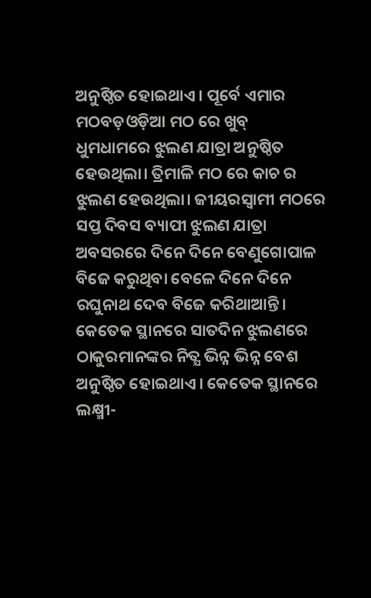ଅନୁଷ୍ଠିତ ହୋଇଥାଏ। ପୂର୍ବେ ଏମାର ମଠବଡ଼ଓଡ଼ିଆ ମଠ ରେ ଖୁବ୍ ଧୁମଧାମରେ ଝୁଲଣ ଯାତ୍ରା ଅନୁଷ୍ଠିତ ହେଉଥିଲା। ତ୍ରିମାଳି ମଠ ରେ କାଚ ର ଝୁଲଣ ହେଉଥିଲା। ଜୀୟରସ୍ଵାମୀ ମଠରେ ସପ୍ତ ଦିବସ ବ୍ୟାପୀ ଝୁଲଣ ଯାତ୍ରା ଅବସରରେ ଦିନେ ଦିନେ ବେଣୁଗୋପାଳ ବିଜେ କରୁଥିବା ବେଳେ ଦିନେ ଦିନେ ରଘୁନାଥ ଦେବ ବିଜେ କରିଥାଆନ୍ତି। କେତେକ ସ୍ଥାନରେ ସାତଦିନ ଝୁଲଣରେ ଠାକୁରମାନଙ୍କର ନିତ୍ଯ ଭିନ୍ନ ଭିନ୍ନ ବେଶ ଅନୁଷ୍ଠିତ ହୋଇଥାଏ। କେତେକ ସ୍ଥାନରେ ଲକ୍ଷ୍ମୀ-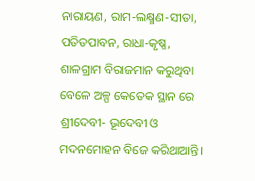ନାରାୟଣ, ରାମ-ଲକ୍ଷ୍ମଣ-ସୀତା, ପତିତପାବନ, ରାଧା-କୃଷ୍ଣ, ଶାଳଗ୍ରାମ ବିରାଜମାନ କରୁଥିବା ବେଳେ ଅଳ୍ପ କେତେକ ସ୍ଥାନ ରେ ଶ୍ରୀଦେବୀ- ଭୂଦେବୀ ଓ ମଦନମୋହନ ବିଜେ କରିଥାଆନ୍ତି।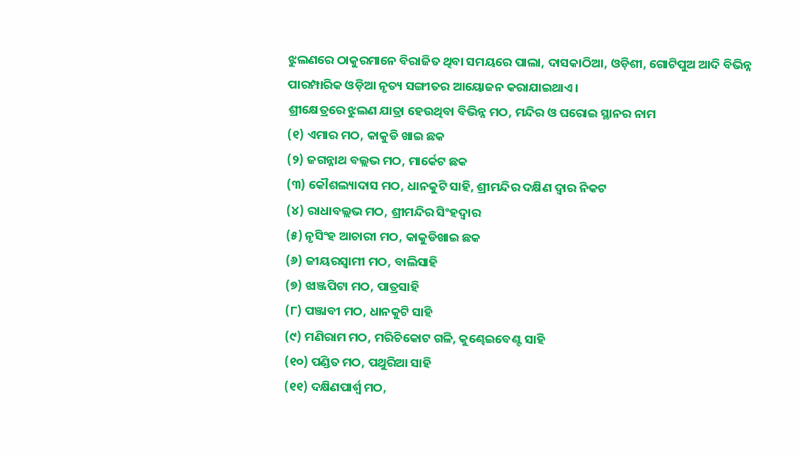ଝୁଲଣରେ ଠାକୁରମାନେ ବିରାଜିତ ଥିବା ସମୟରେ ପାଲା, ଦାସକାଠିଆ, ଓଡ଼ିଶୀ, ଗୋଟିପୁଅ ଆଦି ବିଭିନ୍ନ ପାରମ୍ପାରିକ ଓଡ଼ିଆ ନୃତ୍ୟ ସଙ୍ଗୀତର ଆୟୋଜନ କରାଯାଇଥାଏ।
ଶ୍ରୀକ୍ଷେତ୍ରରେ ଝୁଲଣ ଯାତ୍ରା ହେଉଥିବା ବିଭିନ୍ନ ମଠ, ମନ୍ଦିର ଓ ଘରୋଇ ସ୍ଥାନର ନାମ
(୧) ଏମାର ମଠ, କାକୁଡି ଖାଇ ଛକ
(୨) ଜଗନ୍ନାଥ ବଲ୍ଲଭ ମଠ, ମାର୍କେଟ ଛକ
(୩) କୌଶଲ୍ୟାଦାସ ମଠ, ଧାନକୁଟି ସାହି, ଶ୍ରୀମନ୍ଦିର ଦକ୍ଷିଣ ଦ୍ଵାର ନିକଟ
(୪) ରାଧାବଲ୍ଲଭ ମଠ, ଶ୍ରୀମନ୍ଦିର ସିଂହଦ୍ୱାର
(୫) ନୃସିଂହ ଆଚାରୀ ମଠ, କାକୁଡିଖାଇ ଛକ
(୬) ଜୀୟରସ୍ବାମୀ ମଠ, ବାଲିସାହି
(୭) ଝାଞ୍ଜପିଟା ମଠ, ପାତ୍ରସାହି
(୮) ପଞ୍ଜାବୀ ମଠ, ଧାନକୁଟି ସାହି
(୯) ମଣିରାମ ମଠ, ମରିଚିକୋଟ ଗଳି, କୁଣ୍ଢେଇବେଣ୍ଟ ସାହି
(୧୦) ପଣ୍ଡିତ ମଠ, ପଥୁରିଆ ସାହି
(୧୧) ଦକ୍ଷିଣପାର୍ଶ୍ବ ମଠ,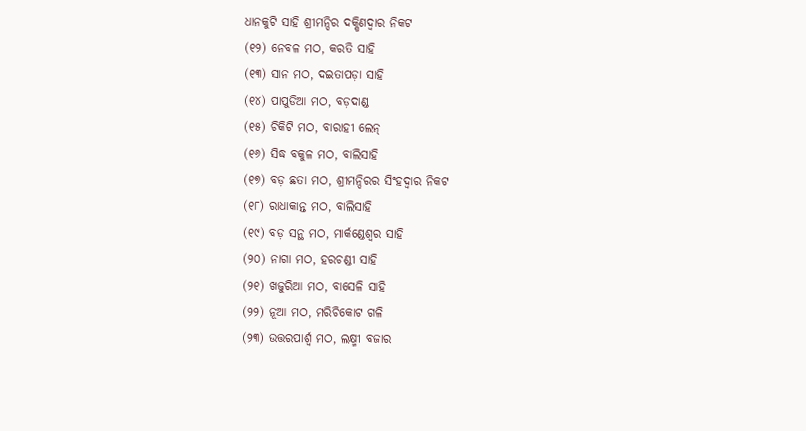ଧାନକୁଟି ସାହି ଶ୍ରୀମନ୍ଦିର ଦକ୍ଷିଣଦ୍ଵାର ନିକଟ
(୧୨) ନେବଳ ମଠ, କରତି ସାହି
(୧୩) ସାନ ମଠ, ଦଇତାପଡ଼ା ସାହି
(୧୪) ପାପୁଡିଆ ମଠ, ବଡ଼ଦାଣ୍ଡ
(୧୫) ଚିକିଟି ମଠ, ବାରାହୀ ଲେନ୍
(୧୬) ସିଦ୍ଧ ବକୁଳ ମଠ, ବାଲିସାହି
(୧୭) ବଡ଼ ଛତା ମଠ, ଶ୍ରୀମନ୍ଦିରର ସିଂହଦ୍ଵାର ନିକଟ
(୧୮) ରାଧାକାନ୍ତ ମଠ, ବାଲିସାହି
(୧୯) ବଡ଼ ସନ୍ଥ ମଠ, ମାର୍କଣ୍ଡେଶ୍ୱର ସାହି
(୨୦) ନାଗା ମଠ, ହରଚଣ୍ଡୀ ସାହି
(୨୧) ଖଜୁରିଆ ମଠ, ବାସେଳି ସାହି
(୨୨) ନୂଆ ମଠ, ମରିଚିକୋଟ ଗଳି
(୨୩) ଉତ୍ତରପାର୍ଶ୍ଵ ମଠ, ଲକ୍ଷ୍ମୀ ବଜାର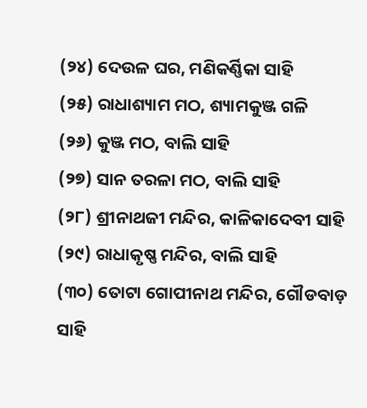(୨୪) ଦେଉଳ ଘର, ମଣିକର୍ଣ୍ଣିକା ସାହି
(୨୫) ରାଧାଶ୍ୟାମ ମଠ, ଶ୍ୟାମକୁଞ୍ଜ ଗଳି
(୨୬) କୁଞ୍ଜ ମଠ, ବାଲି ସାହି
(୨୭) ସାନ ତରଳା ମଠ, ବାଲି ସାହି
(୨୮) ଶ୍ରୀନାଥଜୀ ମନ୍ଦିର, କାଳିକାଦେବୀ ସାହି
(୨୯) ରାଧାକୃଷ୍ଣ ମନ୍ଦିର, ବାଲି ସାହି
(୩୦) ତୋଟା ଗୋପୀନାଥ ମନ୍ଦିର, ଗୌଡବାଡ଼ ସାହି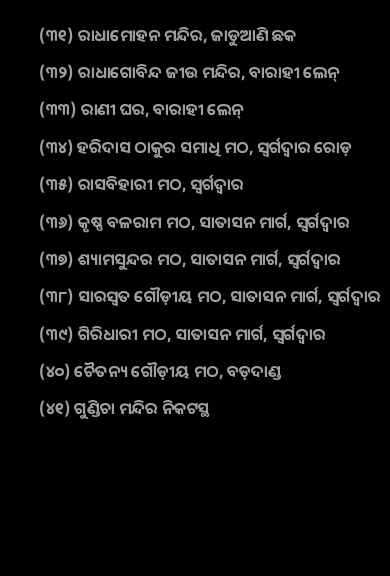(୩୧) ରାଧାମୋହନ ମନ୍ଦିର, ଜାଡୁଆଣି ଛକ
(୩୨) ରାଧାଗୋବିନ୍ଦ ଜୀଉ ମନ୍ଦିର, ବାରାହୀ ଲେନ୍
(୩୩) ରାଣୀ ଘର, ବାରାହୀ ଲେନ୍
(୩୪) ହରିଦାସ ଠାକୁର ସମାଧି ମଠ, ସ୍ଵର୍ଗଦ୍ଵାର ରୋଡ଼
(୩୫) ରାସବିହାରୀ ମଠ, ସ୍ବର୍ଗଦ୍ବାର
(୩୬) କୃଷ୍ଣ ବଳରାମ ମଠ, ସାତାସନ ମାର୍ଗ, ସ୍ବର୍ଗଦ୍ବାର
(୩୭) ଶ୍ୟାମସୁନ୍ଦର ମଠ, ସାତାସନ ମାର୍ଗ, ସ୍ଵର୍ଗଦ୍ଵାର
(୩୮) ସାରସ୍ବତ ଗୌଡ଼ୀୟ ମଠ, ସାତାସନ ମାର୍ଗ, ସ୍ଵର୍ଗଦ୍ଵାର
(୩୯) ଗିରିଧାରୀ ମଠ, ସାତାସନ ମାର୍ଗ, ସ୍ଵର୍ଗଦ୍ଵାର
(୪୦) ଚୈତନ୍ୟ ଗୌଡ଼ୀୟ ମଠ, ବଡ଼ଦାଣ୍ଡ
(୪୧) ଗୁଣ୍ଡିଚା ମନ୍ଦିର ନିକଟସ୍ଥ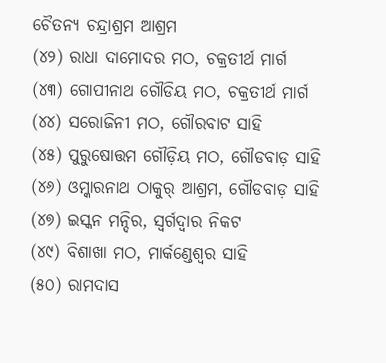ଚୈତନ୍ୟ ଚନ୍ଦ୍ରାଶ୍ରମ ଆଶ୍ରମ
(୪୨) ରାଧା ଦାମୋଦର ମଠ, ଚକ୍ରତୀର୍ଥ ମାର୍ଗ
(୪୩) ଗୋପୀନାଥ ଗୌଡିୟ ମଠ, ଚକ୍ରତୀର୍ଥ ମାର୍ଗ
(୪୪) ସରୋଜିନୀ ମଠ, ଗୌରବାଟ ସାହି
(୪୫) ପୁରୁଷୋତ୍ତମ ଗୌଡ଼ିୟ ମଠ, ଗୌଡବାଡ଼ ସାହି
(୪୬) ଓମ୍କାରନାଥ ଠାକୁର୍ ଆଶ୍ରମ, ଗୌଡବାଡ଼ ସାହି
(୪୭) ଇସ୍କନ ମନ୍ଦିର, ସ୍ଵର୍ଗଦ୍ଵାର ନିକଟ
(୪୯) ବିଶାଖା ମଠ, ମାର୍କଣ୍ଡେଶ୍ୱର ସାହି
(୫୦) ରାମଦାସ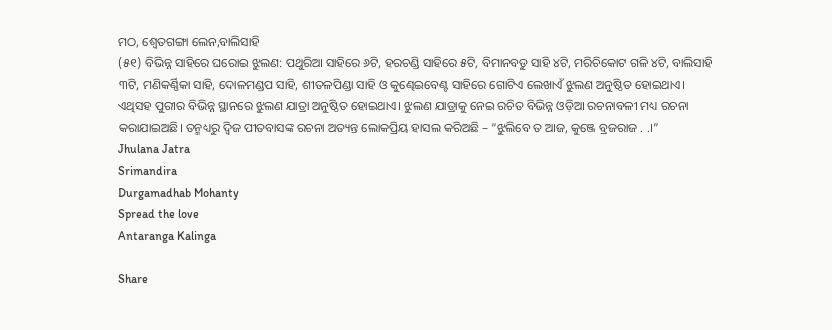ମଠ, ଶ୍ୱେତଗଙ୍ଗା ଲେନ,ବାଲିସାହି
(୫୧) ବିଭିନ୍ନ ସାହିରେ ଘରୋଇ ଝୁଲଣ: ପଥୁରିଆ ସାହିରେ ୬ଟି, ହରଚଣ୍ଡି ସାହିରେ ୫ଟି, ବିମାନବଡୁ ସାହି ୪ଟି, ମରିଚିକୋଟ ଗଳି ୪ଟି, ବାଲିସାହି ୩ଟି, ମଣିକର୍ଣ୍ଣିକା ସାହି, ଦୋଳମଣ୍ଡପ ସାହି, ଶୀତଳପିଣ୍ଡା ସାହି ଓ କୁଣ୍ଢେଇବେଣ୍ଟ ସାହିରେ ଗୋଟିଏ ଲେଖାଏଁ ଝୁଲଣ ଅନୁଷ୍ଠିତ ହୋଇଥାଏ।
ଏଥିସହ ପୁରୀର ବିଭିନ୍ନ ସ୍ଥାନରେ ଝୁଲଣ ଯାତ୍ରା ଅନୁଷ୍ଠିତ ହୋଇଥାଏ। ଝୁଲଣ ଯାତ୍ରାକୁ ନେଇ ରଚିତ ବିଭିନ୍ନ ଓଡ଼ିଆ ରଚନାବଳୀ ମଧ୍ୟ ରଚନା କରାଯାଇଅଛି। ତନ୍ମଧ୍ୟରୁ ଦ୍ୱିଜ ପୀତବାସଙ୍କ ରଚନା ଅତ୍ୟନ୍ତ ଲୋକପ୍ରିୟ ହାସଲ କରିଅଛି – “ଝୁଲିବେ ତ ଆଜ, କୁଞ୍ଜେ ବ୍ରଜରାଜ . .।”
Jhulana Jatra
Srimandira
Durgamadhab Mohanty
Spread the love
Antaranga Kalinga

Share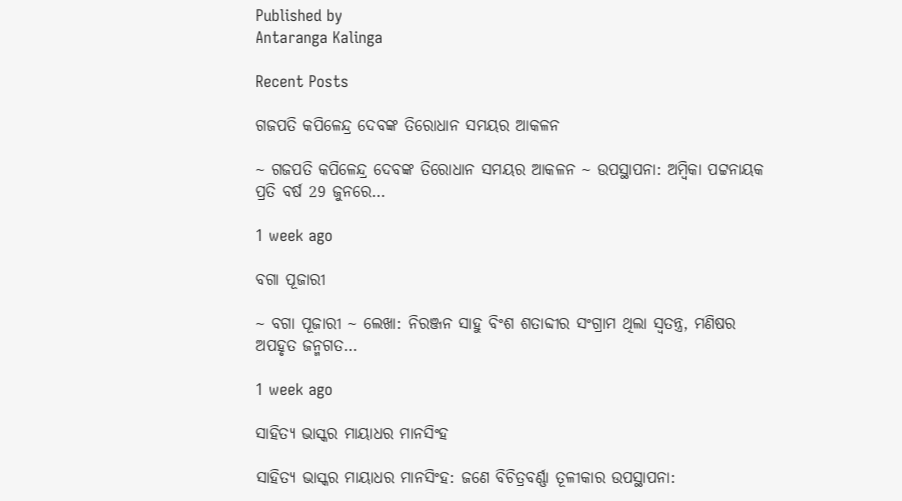Published by
Antaranga Kalinga

Recent Posts

ଗଜପତି କପିଳେନ୍ଦ୍ର ଦେବଙ୍କ ତିରୋଧାନ ସମୟର ଆକଳନ

~ ଗଜପତି କପିଳେନ୍ଦ୍ର ଦେବଙ୍କ ତିରୋଧାନ ସମୟର ଆକଳନ ~ ଉପସ୍ଥାପନା: ଅମ୍ବିକା ପଟ୍ଟନାୟକ ପ୍ରତି ବର୍ଷ 29 ଜୁନରେ…

1 week ago

ବଗା ପୂଜାରୀ

~ ବଗା ପୂଜାରୀ ~ ଲେଖା: ନିରଞ୍ଜନ ସାହୁ ବିଂଶ ଶତାବ୍ଦୀର ସଂଗ୍ରାମ ଥିଲା ସ୍ଵତନ୍ତ୍ର, ମଣିଷର ଅପହୃତ ଜନ୍ମଗତ…

1 week ago

ସାହିତ୍ୟ ଭାସ୍କର ମାୟାଧର ମାନସିଂହ

ସାହିତ୍ୟ ଭାସ୍କର ମାୟାଧର ମାନସିଂହ: ଜଣେ ବିଚିତ୍ରବର୍ଣ୍ଣା ତୂଳୀକାର ଉପସ୍ଥାପନା: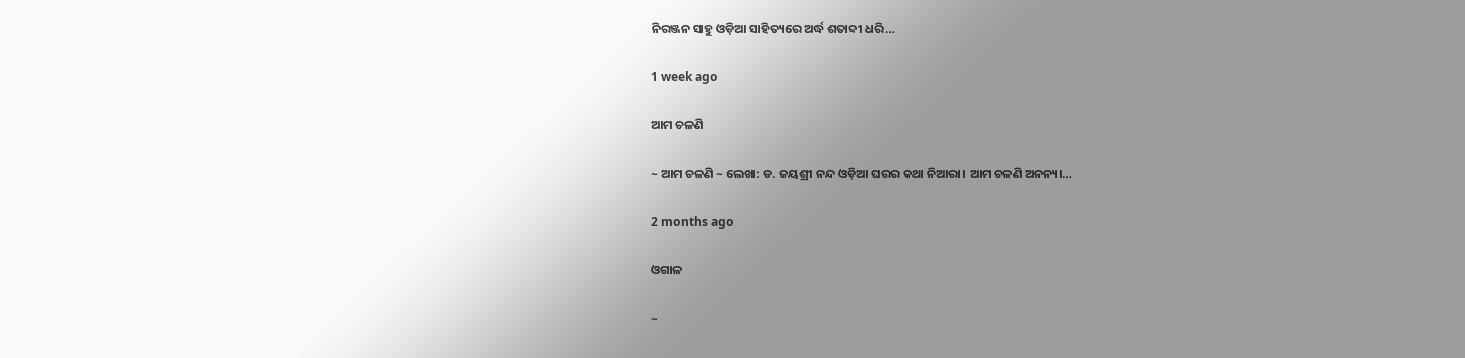ନିରଞ୍ଜନ ସାହୁ ଓଡ଼ିଆ ସାହିତ୍ୟରେ ଅର୍ଦ୍ଧ ଶତାବ୍ଦୀ ଧରି…

1 week ago

ଆମ ଚଳଣି

~ ଆମ ଚଳଣି ~ ଲେଖା: ଡ. ଜୟଶ୍ରୀ ନନ୍ଦ ଓଡ଼ିଆ ଘରର କଥା ନିଆରା। ଆମ ଚଳଣି ଅନନ୍ୟ।…

2 months ago

ଓଗାଳ

~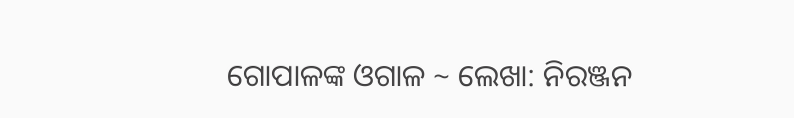ଗୋପାଳଙ୍କ ଓଗାଳ ~ ଲେଖା: ନିରଞ୍ଜନ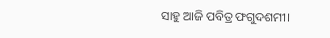ସାହୁ ଆଜି ପବିତ୍ର ଫଗୁଦଶମୀ।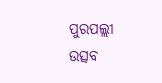ପୁରପଲ୍ଲୀ ଉତ୍ସବ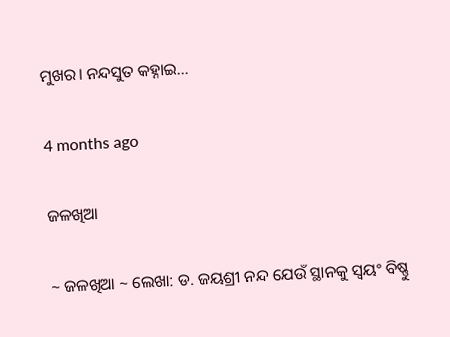ମୁଖର। ନନ୍ଦସୁତ କହ୍ନାଇ…

4 months ago

ଜଳଖିଆ

~ ଜଳଖିଆ ~ ଲେଖା: ଡ. ଜୟଶ୍ରୀ ନନ୍ଦ ଯେଉଁ ସ୍ଥାନକୁ ସ୍ବୟଂ ବିଷ୍ଣୁ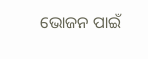ଭୋଜନ ପାଇଁ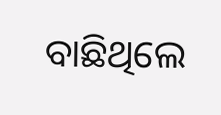ବାଛିଥିଲେ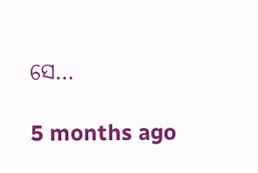ସେ…

5 months ago